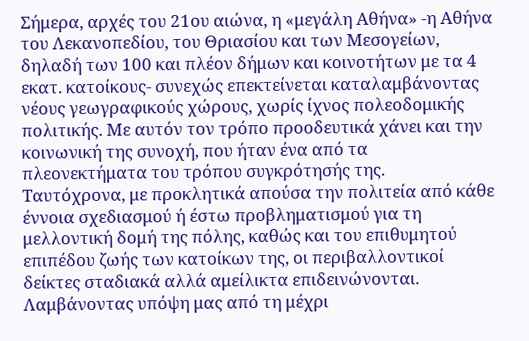Σήμερα, αρχές του 21ου αιώνα, η «μεγάλη Αθήνα» -η Αθήνα του Λεκανοπεδίου, του Θριασίου και των Μεσογείων, δηλαδή των 100 και πλέον δήμων και κοινοτήτων με τα 4 εκατ. κατοίκους- συνεχώς επεκτείνεται καταλαμβάνοντας νέους γεωγραφικούς χώρους, χωρίς ίχνος πολεοδομικής πολιτικής. Με αυτόν τον τρόπο προοδευτικά χάνει και την κοινωνική της συνοχή, που ήταν ένα από τα πλεονεκτήματα του τρόπου συγκρότησής της.
Ταυτόχρονα, με προκλητικά απούσα την πολιτεία από κάθε έννοια σχεδιασμού ή έστω προβληματισμού για τη μελλοντική δομή της πόλης, καθώς και του επιθυμητού επιπέδου ζωής των κατοίκων της, οι περιβαλλοντικοί δείκτες σταδιακά αλλά αμείλικτα επιδεινώνονται.
Λαμβάνοντας υπόψη μας από τη μέχρι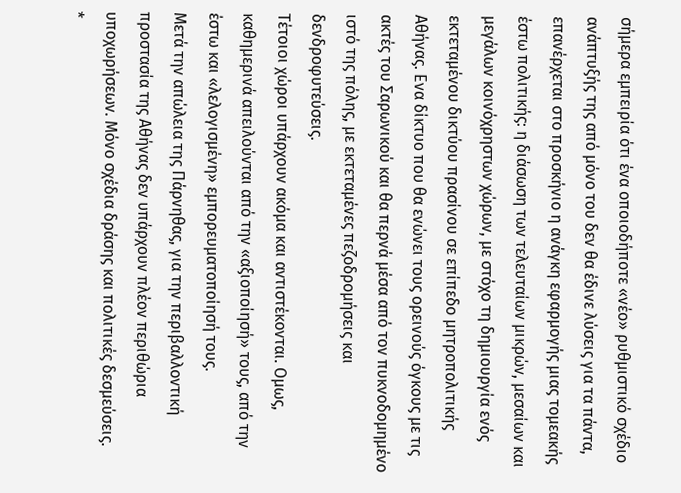σήμερα εμπειρία ότι ένα οποιοδήποτε «νέο» ρυθμιστικό σχέδιο ανάπτυξής της από μόνο του δεν θα έδινε λύσεις για τα πάντα, επανέρχεται στο προσκήνιο η ανάγκη εφαρμογής μιας τομεακής έστω πολιτικής: η διάσωση των τελευταίων μικρών, μεσαίων και μεγάλων κοινόχρηστων χώρων, με στόχο τη δημιουργία ενός εκτεταμένου δικτύου πρασίνου σε επίπεδο μητροπολιτικής Αθήνας. Ενα δίκτυο που θα ενώνει τους ορεινούς όγκους με τις ακτές του Σαρωνικού και θα περνά μέσα από τον πυκνοδομημένο ιστό της πόλης, με εκτεταμένες πεζοδρομήσεις και δενδροφυτεύσεις.
Τέτοιοι χώροι υπάρχουν ακόμα και αντιστέκονται. Ομως, καθημερινά απειλούνται από την «αξιοποίησή» τους, από την έστω και «λελογισμένη» εμπορευματοποίησή τους.
Μετά την απώλεια της Πάρνηθας, για την περιβαλλοντική προστασία της Αθήνας δεν υπάρχουν πλέον περιθώρια υποχωρήσεων. Μόνο σχέδια δράσης και πολιτικές δεσμεύσεις.
*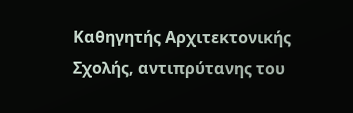Καθηγητής Αρχιτεκτονικής Σχολής, αντιπρύτανης του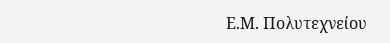Ε.Μ. Πολυτεχνείου